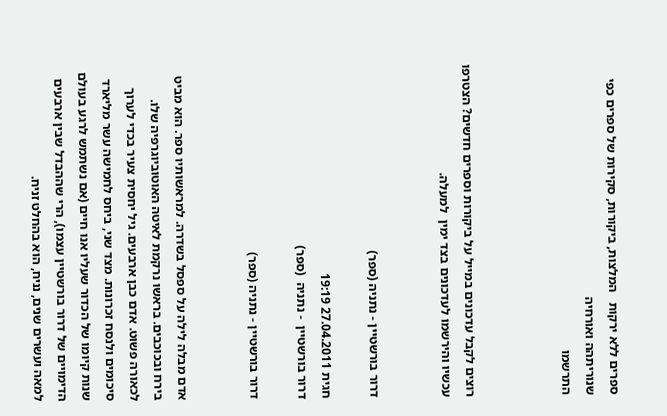ספרים ללא ירקות   המלצות, ביקורות, סקירות של ספרים כפי שנוריתהה ואורחיה
התרשמו



רוצים לקבל עדכונים במייל על ביקורות וספרים חדשים? הצטרפו עכשיו והירשמו לעדכונים בצד ימין  למעלה.


דרור בורשטיין - נתניה (ספר)

חגית 27.04.2011 19:19
דרור בורשטיין  - נתניה  (ספר)

דרור בורשטיין - נתניה (ספר)


אדם מבלה לילה על ספסל בשדרה. למראשותיו ספר. הוא מביט בירח ובכוכבים. בראשו נרקמת לאיטה האוטוביוגרפיה שלו. לכאורה פשוט. אדם כבן ארבעים. גיל יחסית צעיר בכדי לערוך סיכומים ולנסח זכרונות. מצד שני, ביחס לחמישה עשר מליארד שנות קיומו של הכדור שעליו אנו חיים (אם נשתמש לרגע בעולם הדימויים של דרור בורשטיין עצמו), הרי שההבדל שבין ארבעים למאה ועשרים שנים, נניח, הוא בהחלט זניח.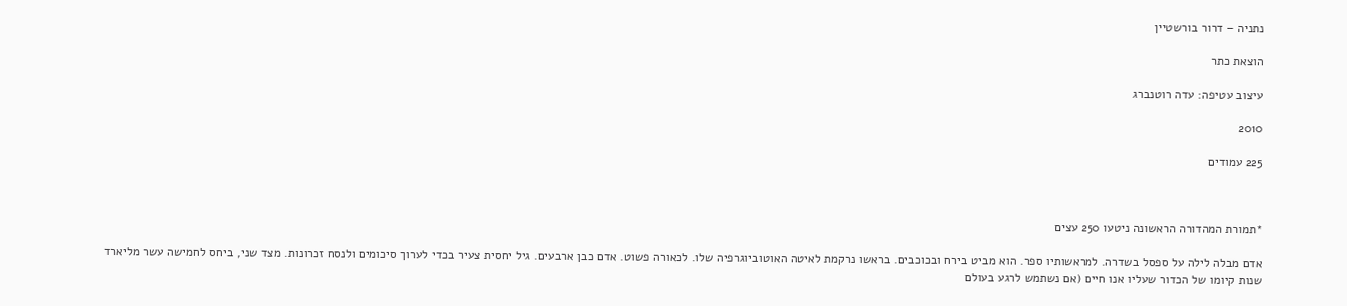נתניה – דרור בורשטיין

הוצאת כתר

עיצוב עטיפה: עדה רוטנברג

2010

225 עמודים



*תמורת המהדורה הראשונה ניטעו 250 עצים

אדם מבלה לילה על ספסל בשדרה. למראשותיו ספר. הוא מביט בירח ובכוכבים. בראשו נרקמת לאיטה האוטוביוגרפיה שלו. לכאורה פשוט. אדם כבן ארבעים. גיל יחסית צעיר בכדי לערוך סיכומים ולנסח זכרונות. מצד שני, ביחס לחמישה עשר מליארד שנות קיומו של הכדור שעליו אנו חיים (אם נשתמש לרגע בעולם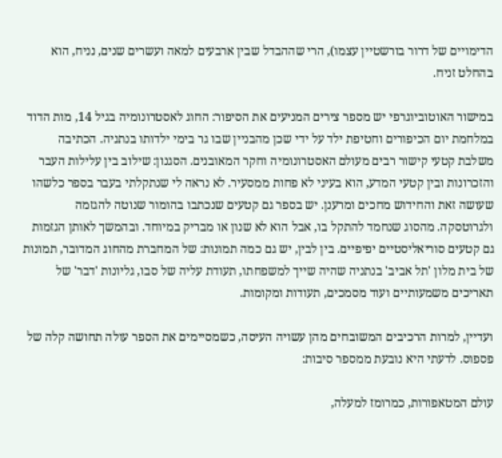הדימויים של דרור בורשטיין עצמו), הרי שההבדל שבין ארבעים למאה ועשרים שנים, נניח, הוא בהחלט זניח.

במישור האוטוביוגרפי יש מספר צירים המניעים את הסיפור: החוג לאסטרונומיה בגיל 14, מות הדוד במלחמת יום הכיפורים וחטיפת ילד על ידי שכן מהבניין שבו גר בימי ילדותו בנתניה. הכתיבה משלבת קטעי קישור רבים מעולם האסטרונומיה וחקר המאובנים. הסגנון: שילוב בין עלילות העבר והזכרונות ובין קטעי המדע, הוא בעיני לא פחות ממסעיר. לא נראה לי שנתקלתי בעבר בספר כלשהו שעושה זאת והחידוש מחכים ומרענן. יש בספר גם קטעים שנכתבו בהומור שנוטה להגזמה ולגרוטסקה. מהסוג שנחמד להתקל בו, אבל הוא לא שנון או מבריק במיוחד. ובהמשך לאותן הגזמות גם קטעים סוריאליסטיים יפיפיים. בין לבין, יש גם כמה תמונות: של המחברת מהחוג המדובר, תמונות של בית מלון 'תל אביב' בנתניה שהיה שייך למשפחתו, תעודת עליה של סבו, גליונות 'דבר' של תאריכים משמעותיים ועוד מסמכים, תעודות ומקומות.

ועדיין, למרות הרכיבים המשובחים מהן עשויה העיסה, כשמסיימים את הספר עולה תחושה קלה של פספוס. לדעתי היא נובעת ממספר סיבות:

עולם המטאפורות, כמרומז למעלה,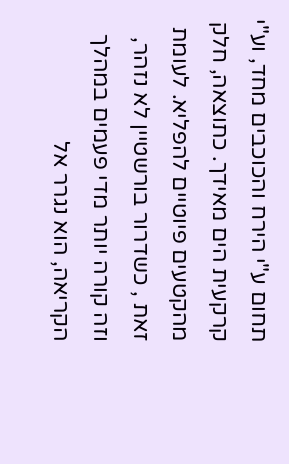תחום ע"י הירח והכוכבים מחד, וע"י קרקעית הים מאידך. כתוצאה, חלק מהקטעים פיוטיים להפליא. לעומת זאת , כשדרור בורשטיין לא נזהר, וזה קורה יותר מדי פעמים במהלך הקריאה, הוא נגרר אל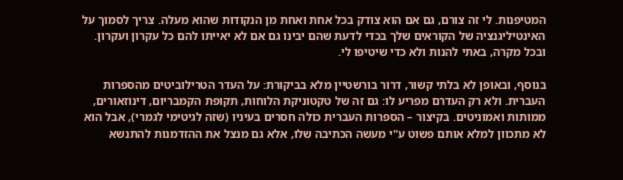המטיפנות. לי זה צורם, גם אם הוא צודק בכל אחת ואחת מן הנקודות שהוא מעלה. צריך לסמוך על האינטיליגנציה של הקוראים שלך בכדי לדעת שהם יבינו גם אם לא יאייתו להם כל עקרון ועקרון. ובכל מקרה, באתי להנות ולא כדי שיטיפו לי.

בנוסף, ובאופן לא בלתי קשור, דרור בורשטיין מלא בביקורת: על העדר הטרילוביטים מהספרות העברית. ולא רק העדרם מפריע לו: גם זה של טקטוניקת הלוחות, תקופת הקמבריום, דינוזאורים, ממותות ואמוניטים. בקיצור – הספרות העברית כולה חסרים בעיניו (שזה לגיטימי לגמרי), אבל הוא לא מתכוון למלא אותם פשוט ע"י מעשה הכתיבה שלו, אלא גם מנצל את ההזדמנות להתנשא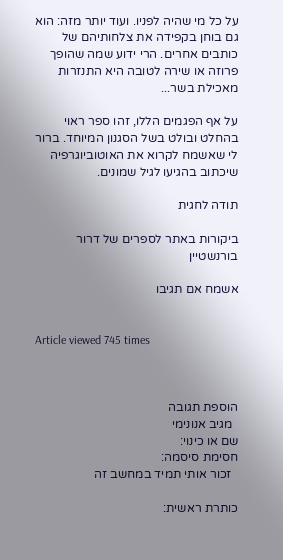על כל מי שהיה לפניו. ועוד יותר מזה: הוא גם בוחן בקפידה את צלחותיהם של כותבים אחרים. הרי ידוע שמה שהופך פרוזה או שירה לטובה היא התנזרות מאכילת בשר...

על אף הפגמים הללו, זהו ספר ראוי בהחלט ובולט בשל הסגנון המיוחד. ברור לי שאשמח לקרוא את האוטוביוגרפיה שיכתוב בהגיעו לגיל שמונים.

תודה לחגית

ביקורות באתר לספרים של דרור בורנשטיין

אשמח אם תגיבו


Article viewed 745 times



הוספת תגובה
  מגיב אנונימי
שם או כינוי:
חסימת סיסמה:
  זכור אותי תמיד במחשב זה

כותרת ראשית: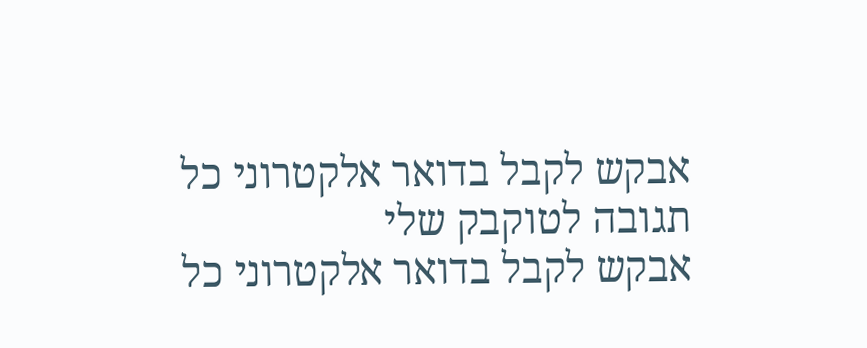אבקש לקבל בדואר אלקטרוני כל תגובה לטוקבק שלי
אבקש לקבל בדואר אלקטרוני כל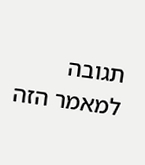תגובה למאמר הזה